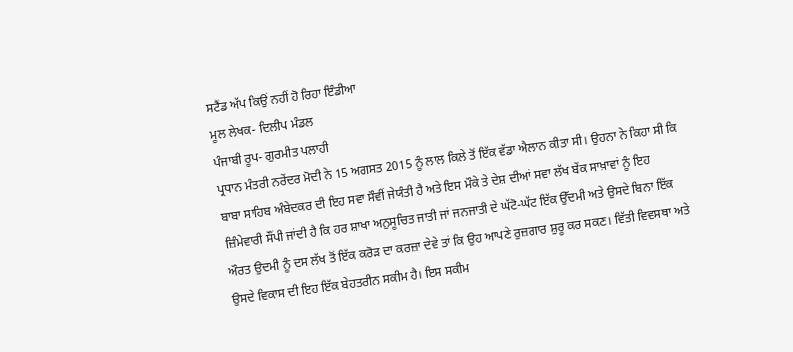ਸਟੈਂਡ ਅੱਪ ਕਿਉਂ ਨਹੀਂ ਹੋ ਰਿਹਾ ਇੰਡੀਆ
ਮੂਲ ਲੇਖਕ- ਦਿਲੀਪ ਮੰਡਲ
ਪੰਜਾਬੀ ਰੂਪ- ਗੁਰਮੀਤ ਪਲਾਹੀ
ਪ੍ਰਧਾਨ ਮੰਤਰੀ ਨਰੇਂਦਰ ਮੋਦੀ ਨੇ 15 ਅਗਸਤ 2015 ਨੂੰ ਲਾਲ ਕਿਲੇ ਤੋਂ ਇੱਕ ਵੱਡਾ ਐਲਾਨ ਕੀਤਾ ਸੀ। ਉਹਨਾ ਨੇ ਕਿਹਾ ਸੀ ਕਿ ਬਾਬਾ ਸਾਹਿਬ ਅੰਬੇਦਕਰ ਦੀ ਇਹ ਸਵਾ ਸੌਵੀਂ ਜੇਯੰਤੀ ਹੈ ਅਤੇ ਇਸ ਮੌਕੇ ਤੇ ਦੇਸ਼ ਦੀਆਂ ਸਵਾ ਲੱਖ ਬੇਂਕ ਸਾਖ਼ਾਵਾਂ ਨੂੰ ਇਹ ਜ਼ਿੰਮੇਵਾਰੀ ਸੌਂਪੀ ਜਾਂਦੀ ਹੈ ਕਿ ਹਰ ਸ਼ਾਖਾ ਅਨੁਸੂਚਿਤ ਜਾਤੀ ਜਾਂ ਜਨਜਾਤੀ ਦੇ ਘੱਟੋ-ਘੱਟ ਇੱਕ ਉੱਦਮੀ ਅਤੇ ਉਸਦੇ ਬਿਨਾ ਇੱਕ ਔਰਤ ਉਦਮੀ ਨੂੰ ਦਸ ਲੱਖ ਤੋਂ ਇੱਕ ਕਰੋੜ ਦਾ ਕਰਜ਼ਾ ਦੇਵੇ ਤਾਂ ਕਿ ਉਹ ਆਪਣੇ ਰੁਜ਼ਗਾਰ ਸ਼ੁਰੂ ਕਰ ਸਕਣ। ਵਿੱਤੀ ਵਿਵਸਥਾ ਅਤੇ ਉਸਦੇ ਵਿਕਾਸ ਦੀ ਇਹ ਇੱਕ ਬੇਹਤਰੀਨ ਸਕੀਮ ਹੈ। ਇਸ ਸਕੀਮ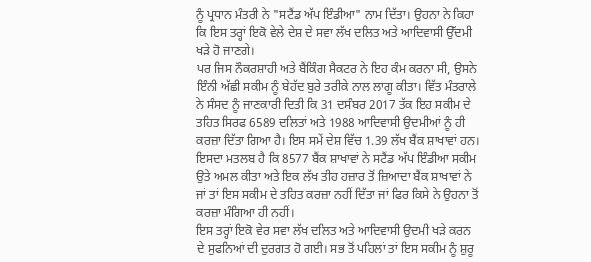ਨੂੰ ਪ੍ਰਧਾਨ ਮੰਤਰੀ ਨੇ "ਸਟੈਂਡ ਅੱਪ ਇੰਡੀਆ" ਨਾਮ ਦਿੱਤਾ। ਉਹਨਾ ਨੇ ਕਿਹਾ ਕਿ ਇਸ ਤਰ੍ਹਾਂ ਇਕੋ ਵੇਲੇ ਦੇਸ਼ ਦੇ ਸਵਾ ਲੱਖ ਦਲਿਤ ਅਤੇ ਆਦਿਵਾਸੀ ਉੱਦਮੀ ਖੜੇ ਹੋ ਜਾਣਗੇ।
ਪਰ ਜਿਸ ਨੌਕਰਸ਼ਾਹੀ ਅਤੇ ਬੈਂਕਿੰਗ ਸੈਕਟਰ ਨੇ ਇਹ ਕੰਮ ਕਰਨਾ ਸੀ, ਉਸਨੇ ਇੰਨੀ ਅੱਛੀ ਸਕੀਮ ਨੂੰ ਬੇਹੱਦ ਬੁਰੇ ਤਰੀਕੇ ਨਾਲ ਲਾਗੂ ਕੀਤਾ। ਵਿੱਤ ਮੰਤਰਾਲੇ ਨੇ ਸੰਸਦ ਨੂੰ ਜਾਣਕਾਰੀ ਦਿਤੀ ਕਿ 31 ਦਸੰਬਰ 2017 ਤੱਕ ਇਹ ਸਕੀਮ ਦੇ ਤਹਿਤ ਸਿਰਫ 6589 ਦਲਿਤਾਂ ਅਤੇ 1988 ਆਦਿਵਾਸੀ ਉਦਮੀਆਂ ਨੂੰ ਹੀ ਕਰਜ਼ਾ ਦਿੱਤਾ ਗਿਆ ਹੈ। ਇਸ ਸਮੇਂ ਦੇਸ਼ ਵਿੱਚ 1.39 ਲੱਖ ਬੈਂਕ ਸ਼ਾਖਾਵਾਂ ਹਨ। ਇਸਦਾ ਮਤਲਬ ਹੈ ਕਿ 8577 ਬੈਂਕ ਸ਼ਾਖਾਵਾਂ ਨੇ ਸਟੈਂਡ ਅੱਪ ਇੰਡੀਆ ਸਕੀਮ ਉਤੇ ਅਮਲ ਕੀਤਾ ਅਤੇ ਇਕ ਲੱਖ ਤੀਹ ਹਜ਼ਾਰ ਤੋਂ ਜ਼ਿਆਦਾ ਬੈਂਕ ਸ਼ਾਖਾਵਾਂ ਨੇ ਜਾਂ ਤਾਂ ਇਸ ਸਕੀਮ ਦੇ ਤਹਿਤ ਕਰਜ਼ਾ ਨਹੀਂ ਦਿੱਤਾ ਜਾਂ ਫਿਰ ਕਿਸੇ ਨੇ ਉਹਨਾ ਤੋਂ ਕਰਜ਼ਾ ਮੰਗਿਆ ਹੀ ਨਹੀਂ।
ਇਸ ਤਰ੍ਹਾਂ ਇਕੋ ਵੇਰ ਸਵਾ ਲੱਖ ਦਲਿਤ ਅਤੇ ਆਦਿਵਾਸੀ ਉਦਮੀ ਖੜੇ ਕਰਨ ਦੇ ਸੁਫਨਿਆਂ ਦੀ ਦੁਰਗਤ ਹੋ ਗਈ। ਸਭ ਤੋਂ ਪਹਿਲਾਂ ਤਾਂ ਇਸ ਸਕੀਮ ਨੂੰ ਸ਼ੁਰੂ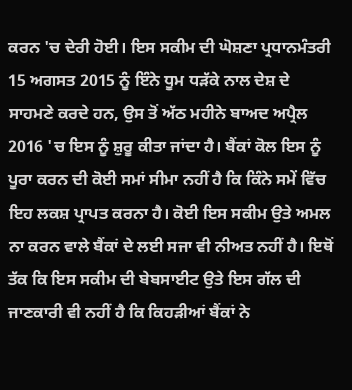ਕਰਨ 'ਚ ਦੇਰੀ ਹੋਈ। ਇਸ ਸਕੀਮ ਦੀ ਘੋਸ਼ਣਾ ਪ੍ਰਧਾਨਮੰਤਰੀ 15 ਅਗਸਤ 2015 ਨੂੰ ਇੰਨੇ ਧੂਮ ਧੜੱਕੇ ਨਾਲ ਦੇਸ਼ ਦੇ ਸਾਹਮਣੇ ਕਰਦੇ ਹਨ, ਉਸ ਤੋਂ ਅੱਠ ਮਹੀਨੇ ਬਾਅਦ ਅਪ੍ਰੈਲ 2016 'ਚ ਇਸ ਨੂੰ ਸ਼ੁਰੂ ਕੀਤਾ ਜਾਂਦਾ ਹੈ। ਬੈਂਕਾਂ ਕੋਲ ਇਸ ਨੂੰ ਪੂਰਾ ਕਰਨ ਦੀ ਕੋਈ ਸਮਾਂ ਸੀਮਾ ਨਹੀਂ ਹੈ ਕਿ ਕਿੰਨੇ ਸਮੇਂ ਵਿੱਚ ਇਹ ਲਕਸ਼ ਪ੍ਰਾਪਤ ਕਰਨਾ ਹੈ। ਕੋਈ ਇਸ ਸਕੀਮ ਉਤੇ ਅਮਲ ਨਾ ਕਰਨ ਵਾਲੇ ਬੈਂਕਾਂ ਦੇ ਲਈ ਸਜਾ ਵੀ ਨੀਅਤ ਨਹੀਂ ਹੈ। ਇਥੋਂ ਤੱਕ ਕਿ ਇਸ ਸਕੀਮ ਦੀ ਬੇਬਸਾਈਟ ਉਤੇ ਇਸ ਗੱਲ ਦੀ ਜਾਣਕਾਰੀ ਵੀ ਨਹੀਂ ਹੈ ਕਿ ਕਿਹੜੀਆਂ ਬੈਂਕਾਂ ਨੇ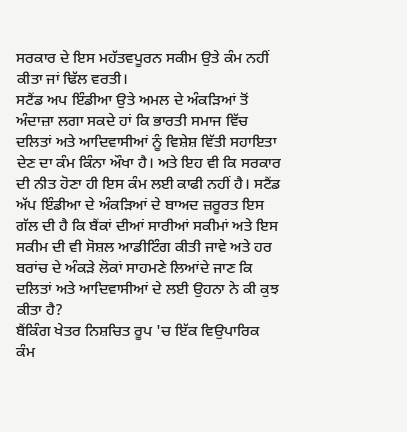ਸਰਕਾਰ ਦੇ ਇਸ ਮਹੱਤਵਪੂਰਨ ਸਕੀਮ ਉਤੇ ਕੰਮ ਨਹੀਂ ਕੀਤਾ ਜਾਂ ਢਿੱਲ ਵਰਤੀ।
ਸਟੈਂਡ ਅਪ ਇੰਡੀਆ ਉਤੇ ਅਮਲ ਦੇ ਅੰਕੜਿਆਂ ਤੋਂ ਅੰਦਾਜ਼ਾ ਲਗਾ ਸਕਦੇ ਹਾਂ ਕਿ ਭਾਰਤੀ ਸਮਾਜ ਵਿੱਚ ਦਲਿਤਾਂ ਅਤੇ ਆਦਿਵਾਸੀਆਂ ਨੂੰ ਵਿਸ਼ੇਸ਼ ਵਿੱਤੀ ਸਹਾਇਤਾ ਦੇਣ ਦਾ ਕੰਮ ਕਿੰਨਾ ਔਖਾ ਹੈ। ਅਤੇ ਇਹ ਵੀ ਕਿ ਸਰਕਾਰ ਦੀ ਨੀਤ ਹੋਣਾ ਹੀ ਇਸ ਕੰਮ ਲਈ ਕਾਫੀ ਨਹੀਂ ਹੈ। ਸਟੈਂਡ ਅੱਪ ਇੰਡੀਆ ਦੇ ਅੰਕੜਿਆਂ ਦੇ ਬਾਅਦ ਜ਼ਰੂਰਤ ਇਸ ਗੱਲ ਦੀ ਹੈ ਕਿ ਬੈਂਕਾਂ ਦੀਆਂ ਸਾਰੀਆਂ ਸਕੀਮਾਂ ਅਤੇ ਇਸ ਸਕੀਮ ਦੀ ਵੀ ਸੋਸ਼ਲ ਆਡੀਟਿੰਗ ਕੀਤੀ ਜਾਵੇ ਅਤੇ ਹਰ ਬਰਾਂਚ ਦੇ ਅੰਕੜੇ ਲੋਕਾਂ ਸਾਹਮਣੇ ਲਿਆਂਦੇ ਜਾਣ ਕਿ ਦਲਿਤਾਂ ਅਤੇ ਆਦਿਵਾਸੀਆਂ ਦੇ ਲਈ ਉਹਨਾ ਨੇ ਕੀ ਕੁਝ ਕੀਤਾ ਹੈ?
ਬੈਂਕਿੰਗ ਖੇਤਰ ਨਿਸ਼ਚਿਤ ਰੂਪ 'ਚ ਇੱਕ ਵਿਉਪਾਰਿਕ ਕੰਮ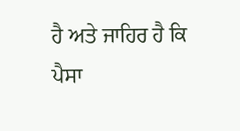ਹੈ ਅਤੇ ਜਾਹਿਰ ਹੈ ਕਿ ਪੈਸਾ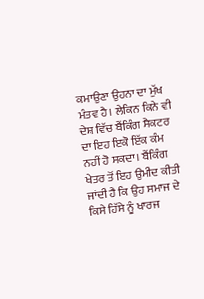ਕਮਾਉਣਾ ਉਹਨਾ ਦਾ ਮੁੱਖ ਮੰਤਵ ਹੈ। ਲੇਕਿਨ ਕਿਨੇ ਵੀ ਦੇਸ਼ ਵਿੱਚ ਬੈਂਕਿੰਗ ਸੈਕਟਰ ਦਾ ਇਹ ਇਕੋ ਇੱਕ ਕੰਮ ਨਹੀਂ ਹੋ ਸਕਦਾ। ਬੈਂਕਿੰਗ ਖੇਤਰ ਤੋਂ ਇਹ ਉਮੀਦ ਕੀਤੀ ਜਾਂਦੀ ਹੈ ਕਿ ਉਹ ਸਮਾਜ ਦੇ ਕਿਸੇ ਹਿੱਸੇ ਨੂੰ ਖਾਰਜ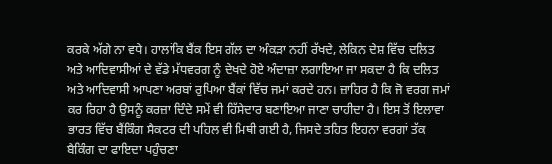ਕਰਕੇ ਅੱਗੇ ਨਾ ਵਧੇ। ਹਾਲਾਂਕਿ ਬੈਂਕ ਇਸ ਗੱਲ ਦਾ ਅੰਕੜਾ ਨਹੀਂ ਰੱਖਦੇ, ਲੇਕਿਨ ਦੇਸ਼ ਵਿੱਚ ਦਲਿਤ ਅਤੇ ਆਦਿਵਾਸੀਆਂ ਦੇ ਵੱਡੇ ਮੱਧਵਰਗ ਨੂੰ ਦੇਖਦੇ ਹੋਏ ਅੰਦਾਜ਼ਾ ਲਗਾਇਆ ਜਾ ਸਕਦਾ ਹੈ ਕਿ ਦਲਿਤ ਅਤੇ ਆਦਿਵਾਸੀ ਆਪਣਾ ਅਰਬਾਂ ਰੁਪਿਆ ਬੈਂਕਾਂ ਵਿੱਚ ਜਮਾਂ ਕਰਦੇ ਹਨ। ਜ਼ਾਹਿਰ ਹੈ ਕਿ ਜੋ ਵਰਗ ਜਮਾਂ ਕਰ ਰਿਹਾ ਹੈ ਉਸਨੂੰ ਕਰਜ਼ਾ ਦਿੰਦੇ ਸਮੇਂ ਵੀ ਹਿੱਸੇਦਾਰ ਬਣਾਇਆ ਜਾਣਾ ਚਾਹੀਦਾ ਹੈ। ਇਸ ਤੋਂ ਇਲਾਵਾ ਭਾਰਤ ਵਿੱਚ ਬੈਂਕਿੰਗ ਸੈਕਟਰ ਦੀ ਪਹਿਲ ਵੀ ਮਿਥੀ ਗਈ ਹੈ, ਜਿਸਦੇ ਤਹਿਤ ਇਹਨਾ ਵਰਗਾਂ ਤੱਕ ਬੈਕਿੰਗ ਦਾ ਫਾਇਦਾ ਪਹੁੰਚਣਾ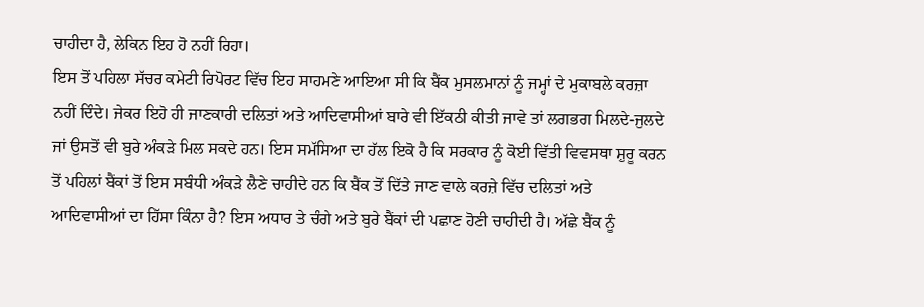ਚਾਹੀਦਾ ਹੈ, ਲੇਕਿਨ ਇਹ ਹੋ ਨਹੀਂ ਰਿਹਾ।
ਇਸ ਤੋਂ ਪਹਿਲਾ ਸੱਚਰ ਕਮੇਟੀ ਰਿਪੋਰਟ ਵਿੱਚ ਇਹ ਸਾਹਮਣੇ ਆਇਆ ਸੀ ਕਿ ਬੈਂਕ ਮੁਸਲਮਾਨਾਂ ਨੂੰ ਜਮ੍ਹਾਂ ਦੇ ਮੁਕਾਬਲੇ ਕਰਜ਼ਾ ਨਹੀਂ ਦਿੰਦੇ। ਜੇਕਰ ਇਹੋ ਹੀ ਜਾਣਕਾਰੀ ਦਲਿਤਾਂ ਅਤੇ ਆਦਿਵਾਸੀਆਂ ਬਾਰੇ ਵੀ ਇੱਕਠੀ ਕੀਤੀ ਜਾਵੇ ਤਾਂ ਲਗਭਗ ਮਿਲਦੇ-ਜੁਲਦੇ ਜਾਂ ਉਸਤੋਂ ਵੀ ਬੁਰੇ ਅੰਕੜੇ ਮਿਲ ਸਕਦੇ ਹਨ। ਇਸ ਸਮੱਸਿਆ ਦਾ ਹੱਲ ਇਕੋ ਹੈ ਕਿ ਸਰਕਾਰ ਨੂੰ ਕੋਈ ਵਿੱਤੀ ਵਿਵਸਥਾ ਸ਼ੁਰੂ ਕਰਨ ਤੋਂ ਪਹਿਲਾਂ ਬੈਂਕਾਂ ਤੋਂ ਇਸ ਸਬੰਧੀ ਅੰਕੜੇ ਲੈਣੇ ਚਾਹੀਦੇ ਹਨ ਕਿ ਬੈਂਕ ਤੋਂ ਦਿੱਤੇ ਜਾਣ ਵਾਲੇ ਕਰਜ਼ੇ ਵਿੱਚ ਦਲਿਤਾਂ ਅਤੇ ਆਦਿਵਾਸੀਆਂ ਦਾ ਹਿੱਸਾ ਕਿੰਨਾ ਹੈ? ਇਸ ਅਧਾਰ ਤੇ ਚੰਗੇ ਅਤੇ ਬੁਰੇ ਬੈਂਕਾਂ ਦੀ ਪਛਾਣ ਹੋਣੀ ਚਾਹੀਦੀ ਹੈ। ਅੱਛੇ ਬੈਂਕ ਨੂੰ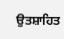ਉਤਸ਼ਾਹਿਤ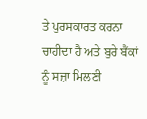ਤੇ ਪੁਰਸਕਾਰਤ ਕਰਨਾ ਚਾਹੀਦਾ ਹੈ ਅਤੇ ਬੁਰੇ ਬੈਂਕਾਂ ਨੂੰ ਸਜ਼ਾ ਮਿਲਣੀ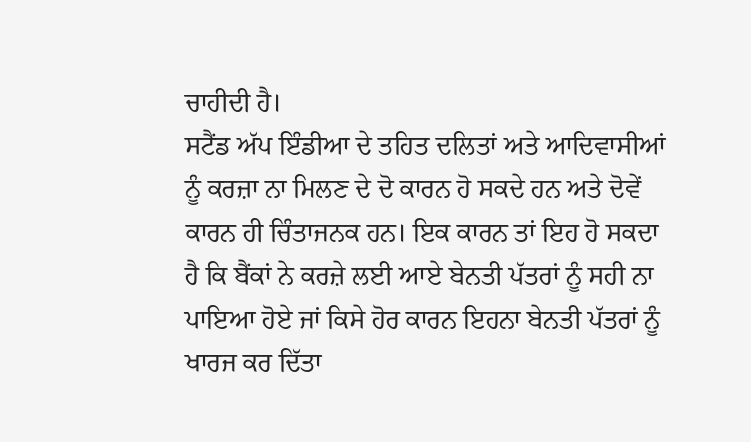ਚਾਹੀਦੀ ਹੈ।
ਸਟੈਂਡ ਅੱਪ ਇੰਡੀਆ ਦੇ ਤਹਿਤ ਦਲਿਤਾਂ ਅਤੇ ਆਦਿਵਾਸੀਆਂ ਨੂੰ ਕਰਜ਼ਾ ਨਾ ਮਿਲਣ ਦੇ ਦੋ ਕਾਰਨ ਹੋ ਸਕਦੇ ਹਨ ਅਤੇ ਦੋਵੇਂ ਕਾਰਨ ਹੀ ਚਿੰਤਾਜਨਕ ਹਨ। ਇਕ ਕਾਰਨ ਤਾਂ ਇਹ ਹੋ ਸਕਦਾ ਹੈ ਕਿ ਬੈਂਕਾਂ ਨੇ ਕਰਜ਼ੇ ਲਈ ਆਏ ਬੇਨਤੀ ਪੱਤਰਾਂ ਨੂੰ ਸਹੀ ਨਾ ਪਾਇਆ ਹੋਏ ਜਾਂ ਕਿਸੇ ਹੋਰ ਕਾਰਨ ਇਹਨਾ ਬੇਨਤੀ ਪੱਤਰਾਂ ਨੂੰ ਖਾਰਜ ਕਰ ਦਿੱਤਾ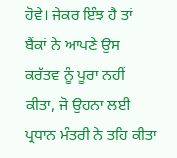ਹੋਵੇ। ਜੇਕਰ ਇੰਝ ਹੈ ਤਾਂ ਬੈਂਕਾਂ ਨੇ ਆਪਣੇ ਉਸ ਕਰੱਤਵ ਨੂੰ ਪੂਰਾ ਨਹੀਂ ਕੀਤਾ, ਜੋ ਉਹਨਾ ਲਈ ਪ੍ਰਧਾਨ ਮੰਤਰੀ ਨੇ ਤਹਿ ਕੀਤਾ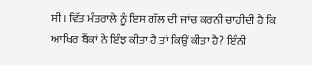ਸੀ। ਵਿੱਤ ਮੰਤਰਾਲੇ ਨੂੰ ਇਸ ਗੱਲ ਦੀ ਜਾਂਚ ਕਰਨੀ ਚਾਹੀਦੀ ਹੈ ਕਿ ਆਖਿਰ ਬੈਂਕਾਂ ਨੇ ਇੰਝ ਕੀਤਾ ਹੈ ਤਾਂ ਕਿਉਂ ਕੀਤਾ ਹੈ? ਇੰਨੀ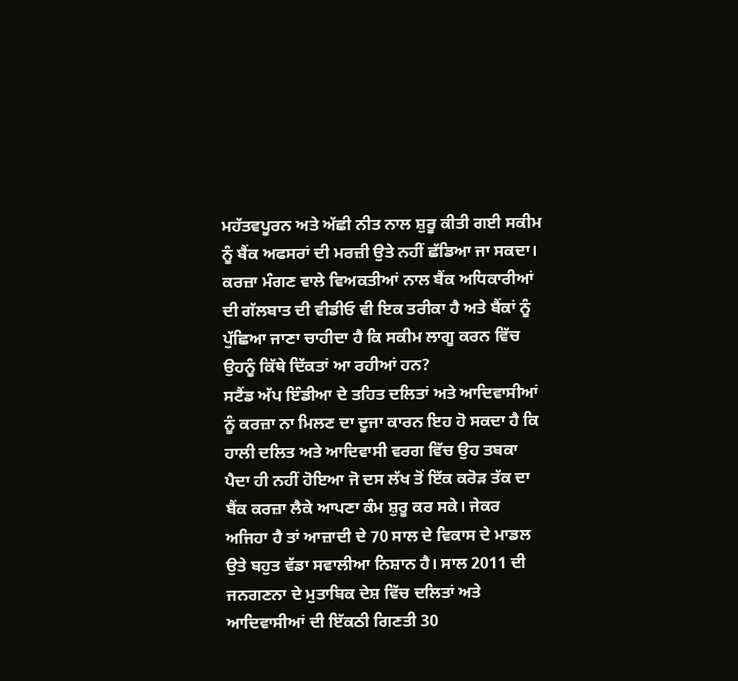ਮਹੱਤਵਪੂਰਨ ਅਤੇ ਅੱਛੀ ਨੀਤ ਨਾਲ ਸ਼ੁਰੂ ਕੀਤੀ ਗਈ ਸਕੀਮ ਨੂੰ ਬੈਂਕ ਅਫਸਰਾਂ ਦੀ ਮਰਜ਼ੀ ਉਤੇ ਨਹੀਂ ਛੱਡਿਆ ਜਾ ਸਕਦਾ। ਕਰਜ਼ਾ ਮੰਗਣ ਵਾਲੇ ਵਿਅਕਤੀਆਂ ਨਾਲ ਬੈਂਕ ਅਧਿਕਾਰੀਆਂ ਦੀ ਗੱਲਬਾਤ ਦੀ ਵੀਡੀਓ ਵੀ ਇਕ ਤਰੀਕਾ ਹੈ ਅਤੇ ਬੈਂਕਾਂ ਨੂੰ ਪੁੱਛਿਆ ਜਾਣਾ ਚਾਹੀਦਾ ਹੈ ਕਿ ਸਕੀਮ ਲਾਗੂ ਕਰਨ ਵਿੱਚ ਉਹਨੂੰ ਕਿੱਥੇ ਦਿੱਕਤਾਂ ਆ ਰਹੀਆਂ ਹਨ?
ਸਟੈਂਡ ਅੱਪ ਇੰਡੀਆ ਦੇ ਤਹਿਤ ਦਲਿਤਾਂ ਅਤੇ ਆਦਿਵਾਸੀਆਂ ਨੂੰ ਕਰਜ਼ਾ ਨਾ ਮਿਲਣ ਦਾ ਦੂਜਾ ਕਾਰਨ ਇਹ ਹੋ ਸਕਦਾ ਹੈ ਕਿ ਹਾਲੀ ਦਲਿਤ ਅਤੇ ਆਦਿਵਾਸੀ ਵਰਗ ਵਿੱਚ ਉਹ ਤਬਕਾ ਪੈਦਾ ਹੀ ਨਹੀਂ ਹੋਇਆ ਜੋ ਦਸ ਲੱਖ ਤੋਂ ਇੱਕ ਕਰੋੜ ਤੱਕ ਦਾ ਬੈਂਕ ਕਰਜ਼ਾ ਲੈਕੇ ਆਪਣਾ ਕੰਮ ਸ਼ੁਰੂ ਕਰ ਸਕੇ। ਜੇਕਰ ਅਜਿਹਾ ਹੈ ਤਾਂ ਆਜ਼ਾਦੀ ਦੇ 70 ਸਾਲ ਦੇ ਵਿਕਾਸ ਦੇ ਮਾਡਲ ਉਤੇ ਬਹੁਤ ਵੱਡਾ ਸਵਾਲੀਆ ਨਿਸ਼ਾਨ ਹੈ। ਸਾਲ 2011 ਦੀ ਜਨਗਣਨਾ ਦੇ ਮੁਤਾਬਿਕ ਦੇਸ਼ ਵਿੱਚ ਦਲਿਤਾਂ ਅਤੇ ਆਦਿਵਾਸੀਆਂ ਦੀ ਇੱਕਠੀ ਗਿਣਤੀ 30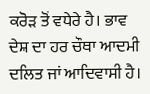ਕਰੋੜ ਤੋਂ ਵਧੇਰੇ ਹੈ। ਭਾਵ ਦੇਸ਼ ਦਾ ਹਰ ਚੌਥਾ ਆਦਮੀ ਦਲਿਤ ਜਾਂ ਆਦਿਵਾਸੀ ਹੈ।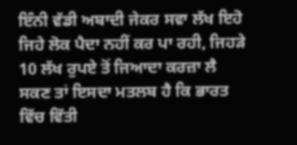ਇੰਨੀ ਵੱਡੀ ਅਬਾਦੀ ਜੇਕਰ ਸਵਾ ਲੱਖ ਇਹੋ ਜਿਹੇ ਲੋਕ ਪੈਦਾ ਨਹੀਂ ਕਰ ਪਾ ਰਹੀ, ਜਿਹੜੇ 10 ਲੱਖ ਰੁਪਏ ਤੋਂ ਜਿਆਦਾ ਕਰਜ਼ਾ ਲੈ ਸਕਣ ਤਾਂ ਇਸਦਾ ਮਤਲਬ ਹੈ ਕਿ ਭਾਰਤ ਵਿੱਚ ਵਿੱਤੀ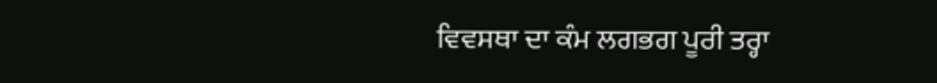ਵਿਵਸਥਾ ਦਾ ਕੰਮ ਲਗਭਗ ਪੂਰੀ ਤਰ੍ਹਾ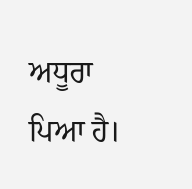ਅਧੂਰਾ ਪਿਆ ਹੈ।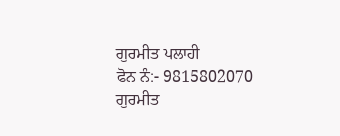ਗੁਰਮੀਤ ਪਲਾਹੀ
ਫੋਨ ਨੰ:- 9815802070
ਗੁਰਮੀਤ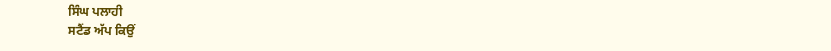ਸਿੰਘ ਪਲਾਹੀ
ਸਟੈਂਡ ਅੱਪ ਕਿਉਂ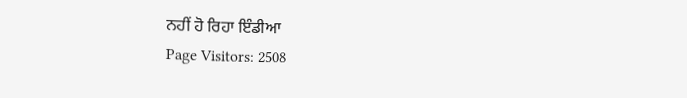ਨਹੀਂ ਹੋ ਰਿਹਾ ਇੰਡੀਆ
Page Visitors: 2508